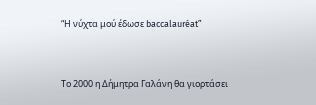“Η νύχτα μού έδωσε baccalauréat”




Το 2000 η Δήμητρα Γαλάνη θα γιορτάσει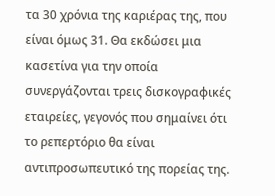τα 30 χρόνια της καριέρας της, που είναι όμως 31. Θα εκδώσει μια κασετίνα για την οποία συνεργάζονται τρεις δισκογραφικές εταιρείες, γεγονός που σημαίνει ότι το ρεπερτόριο θα είναι αντιπροσωπευτικό της πορείας της.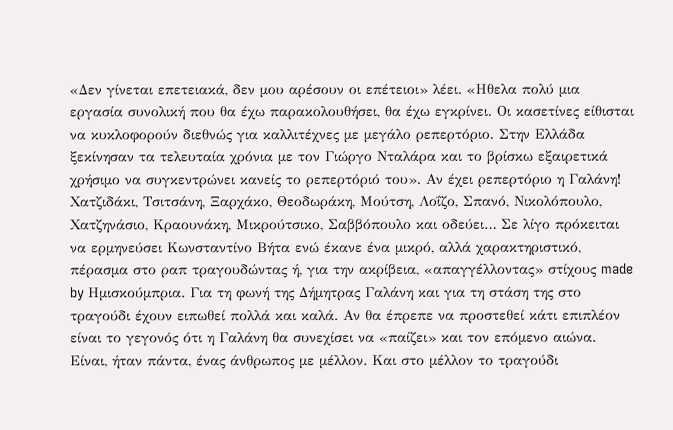«Δεν γίνεται επετειακά, δεν μου αρέσουν οι επέτειοι» λέει. «Ηθελα πολύ μια εργασία συνολική που θα έχω παρακολουθήσει, θα έχω εγκρίνει. Οι κασετίνες είθισται να κυκλοφορούν διεθνώς για καλλιτέχνες με μεγάλο ρεπερτόριο. Στην Ελλάδα ξεκίνησαν τα τελευταία χρόνια με τον Γιώργο Νταλάρα και το βρίσκω εξαιρετικά χρήσιμο να συγκεντρώνει κανείς το ρεπερτόριό του». Αν έχει ρεπερτόριο η Γαλάνη! Χατζιδάκι, Τσιτσάνη, Ξαρχάκο, Θεοδωράκη, Μούτση, Λοΐζο, Σπανό, Νικολόπουλο, Χατζηνάσιο, Κραουνάκη, Μικρούτσικο, Σαββόπουλο και οδεύει… Σε λίγο πρόκειται να ερμηνεύσει Κωνσταντίνο Βήτα ενώ έκανε ένα μικρό, αλλά χαρακτηριστικό, πέρασμα στο ραπ τραγουδώντας ή, για την ακρίβεια, «απαγγέλλοντας» στίχους made by Ημισκούμπρια. Για τη φωνή της Δήμητρας Γαλάνη και για τη στάση της στο τραγούδι έχουν ειπωθεί πολλά και καλά. Αν θα έπρεπε να προστεθεί κάτι επιπλέον είναι το γεγονός ότι η Γαλάνη θα συνεχίσει να «παίζει» και τον επόμενο αιώνα. Είναι, ήταν πάντα, ένας άνθρωπος με μέλλον. Και στο μέλλον το τραγούδι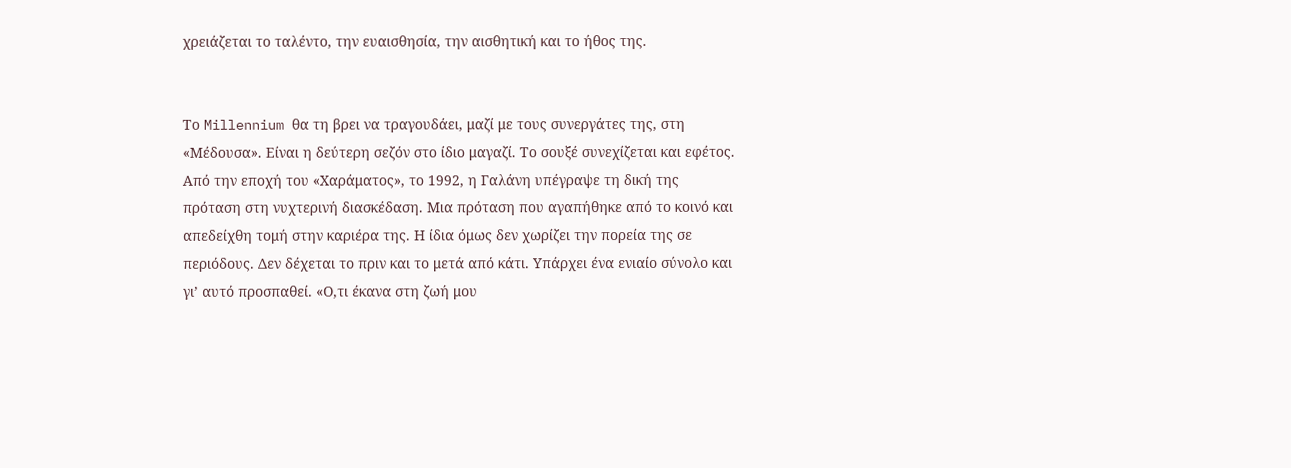χρειάζεται το ταλέντο, την ευαισθησία, την αισθητική και το ήθος της.


Το Millennium θα τη βρει να τραγουδάει, μαζί με τους συνεργάτες της, στη «Μέδουσα». Είναι η δεύτερη σεζόν στο ίδιο μαγαζί. Το σουξέ συνεχίζεται και εφέτος. Από την εποχή του «Χαράματος», το 1992, η Γαλάνη υπέγραψε τη δική της πρόταση στη νυχτερινή διασκέδαση. Μια πρόταση που αγαπήθηκε από το κοινό και απεδείχθη τομή στην καριέρα της. Η ίδια όμως δεν χωρίζει την πορεία της σε περιόδους. Δεν δέχεται το πριν και το μετά από κάτι. Υπάρχει ένα ενιαίο σύνολο και γι’ αυτό προσπαθεί. «Ο,τι έκανα στη ζωή μου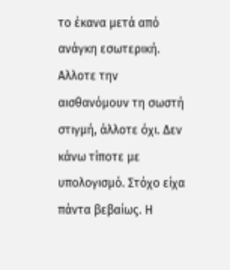το έκανα μετά από ανάγκη εσωτερική. Αλλοτε την αισθανόμουν τη σωστή στιγμή, άλλοτε όχι. Δεν κάνω τίποτε με υπολογισμό. Στόχο είχα πάντα βεβαίως. Η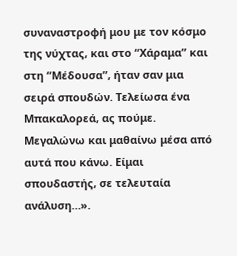συναναστροφή μου με τον κόσμο της νύχτας, και στο “Χάραμα” και στη “Μέδουσα”, ήταν σαν μια σειρά σπουδών. Τελείωσα ένα Μπακαλορεά, ας πούμε. Μεγαλώνω και μαθαίνω μέσα από αυτά που κάνω. Είμαι σπουδαστής, σε τελευταία ανάλυση…».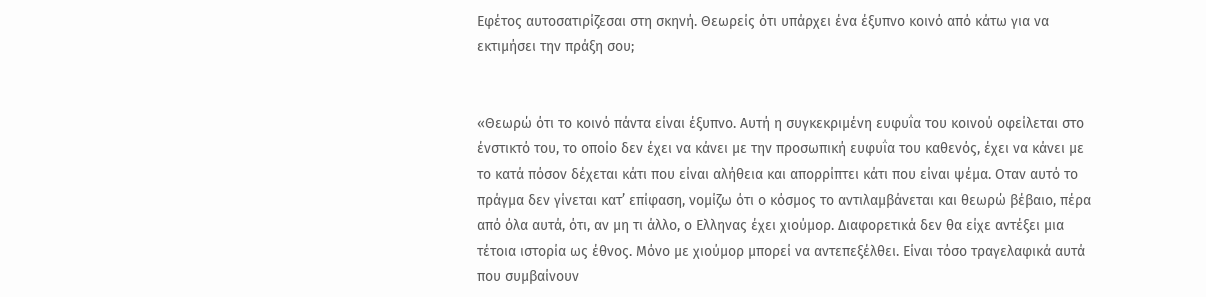Εφέτος αυτοσατιρίζεσαι στη σκηνή. Θεωρείς ότι υπάρχει ένα έξυπνο κοινό από κάτω για να εκτιμήσει την πράξη σου;


«Θεωρώ ότι το κοινό πάντα είναι έξυπνο. Αυτή η συγκεκριμένη ευφυΐα του κοινού οφείλεται στο ένστικτό του, το οποίο δεν έχει να κάνει με την προσωπική ευφυΐα του καθενός, έχει να κάνει με το κατά πόσον δέχεται κάτι που είναι αλήθεια και απορρίπτει κάτι που είναι ψέμα. Οταν αυτό το πράγμα δεν γίνεται κατ’ επίφαση, νομίζω ότι ο κόσμος το αντιλαμβάνεται και θεωρώ βέβαιο, πέρα από όλα αυτά, ότι, αν μη τι άλλο, ο Ελληνας έχει χιούμορ. Διαφορετικά δεν θα είχε αντέξει μια τέτοια ιστορία ως έθνος. Μόνο με χιούμορ μπορεί να αντεπεξέλθει. Είναι τόσο τραγελαφικά αυτά που συμβαίνουν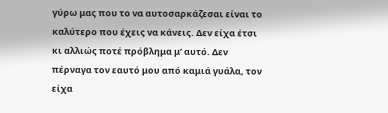γύρω μας που το να αυτοσαρκάζεσαι είναι το καλύτερο που έχεις να κάνεις. Δεν είχα έτσι κι αλλιώς ποτέ πρόβλημα μ’ αυτό. Δεν πέρναγα τον εαυτό μου από καμιά γυάλα, τον είχα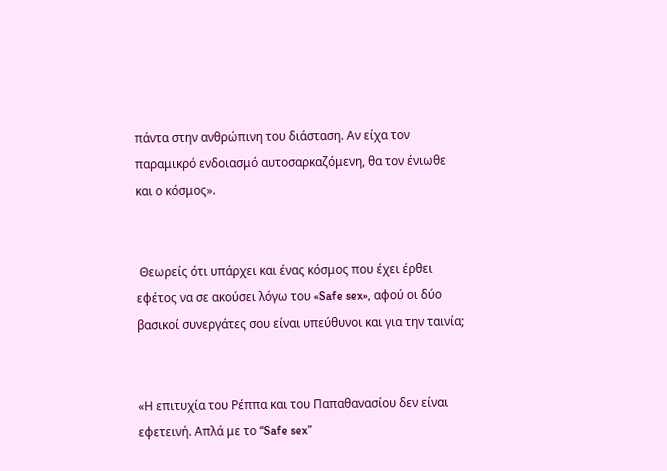πάντα στην ανθρώπινη του διάσταση. Αν είχα τον παραμικρό ενδοιασμό αυτοσαρκαζόμενη, θα τον ένιωθε και ο κόσμος».


 Θεωρείς ότι υπάρχει και ένας κόσμος που έχει έρθει εφέτος να σε ακούσει λόγω του «Safe sex», αφού οι δύο βασικοί συνεργάτες σου είναι υπεύθυνοι και για την ταινία;


«Η επιτυχία του Ρέππα και του Παπαθανασίου δεν είναι εφετεινή. Απλά με το “Safe sex”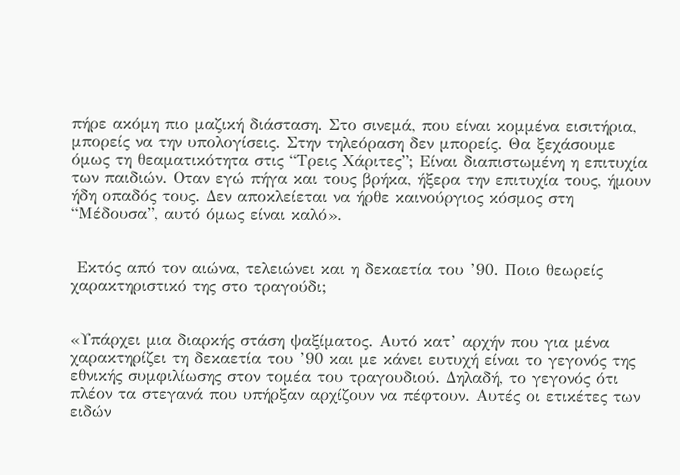πήρε ακόμη πιο μαζική διάσταση. Στο σινεμά, που είναι κομμένα εισιτήρια, μπορείς να την υπολογίσεις. Στην τηλεόραση δεν μπορείς. Θα ξεχάσουμε όμως τη θεαματικότητα στις “Τρεις Χάριτες”; Είναι διαπιστωμένη η επιτυχία των παιδιών. Οταν εγώ πήγα και τους βρήκα, ήξερα την επιτυχία τους, ήμουν ήδη οπαδός τους. Δεν αποκλείεται να ήρθε καινούργιος κόσμος στη “Μέδουσα”, αυτό όμως είναι καλό».


 Εκτός από τον αιώνα, τελειώνει και η δεκαετία του ’90. Ποιο θεωρείς χαρακτηριστικό της στο τραγούδι;


«Υπάρχει μια διαρκής στάση ψαξίματος. Αυτό κατ’ αρχήν που για μένα χαρακτηρίζει τη δεκαετία του ’90 και με κάνει ευτυχή είναι το γεγονός της εθνικής συμφιλίωσης στον τομέα του τραγουδιού. Δηλαδή, το γεγονός ότι πλέον τα στεγανά που υπήρξαν αρχίζουν να πέφτουν. Αυτές οι ετικέτες των ειδών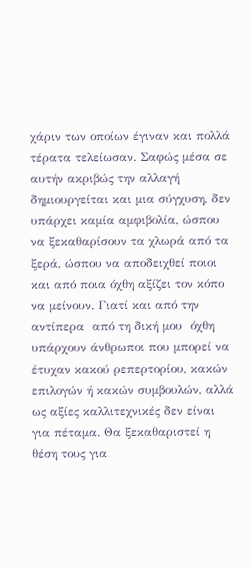χάριν των οποίων έγιναν και πολλά τέρατα τελείωσαν. Σαφώς μέσα σε αυτήν ακριβώς την αλλαγή δημιουργείται και μια σύγχυση, δεν υπάρχει καμία αμφιβολία, ώσπου να ξεκαθαρίσουν τα χλωρά από τα ξερά, ώσπου να αποδειχθεί ποιοι και από ποια όχθη αξίζει τον κόπο να μείνουν. Γιατί και από την αντίπερα  από τη δική μου  όχθη υπάρχουν άνθρωποι που μπορεί να έτυχαν κακού ρεπερτορίου, κακών επιλογών ή κακών συμβουλών, αλλά ως αξίες καλλιτεχνικές δεν είναι για πέταμα. Θα ξεκαθαριστεί η θέση τους για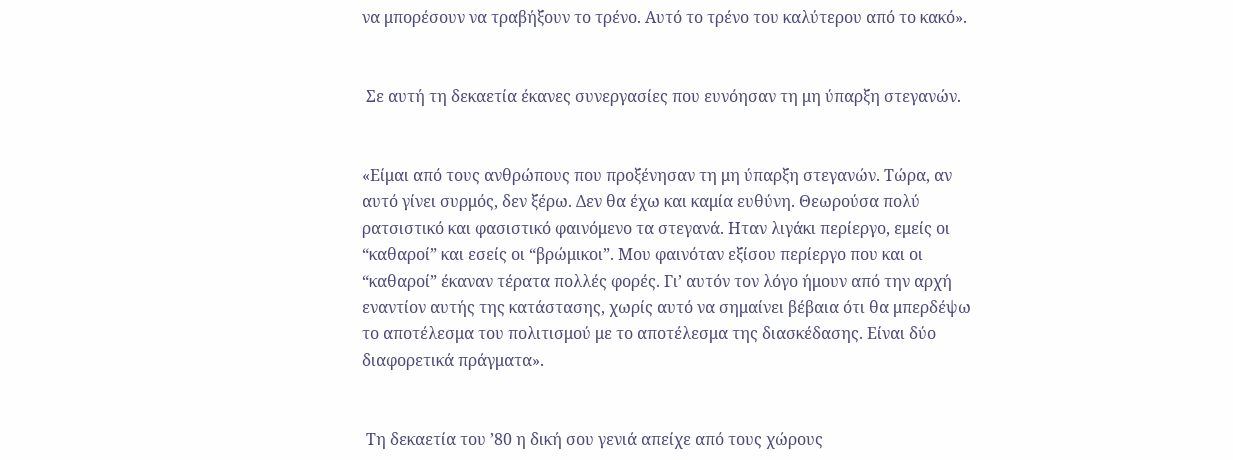να μπορέσουν να τραβήξουν το τρένο. Αυτό το τρένο του καλύτερου από το κακό».


 Σε αυτή τη δεκαετία έκανες συνεργασίες που ευνόησαν τη μη ύπαρξη στεγανών.


«Είμαι από τους ανθρώπους που προξένησαν τη μη ύπαρξη στεγανών. Τώρα, αν αυτό γίνει συρμός, δεν ξέρω. Δεν θα έχω και καμία ευθύνη. Θεωρούσα πολύ ρατσιστικό και φασιστικό φαινόμενο τα στεγανά. Ηταν λιγάκι περίεργο, εμείς οι “καθαροί” και εσείς οι “βρώμικοι”. Μου φαινόταν εξίσου περίεργο που και οι “καθαροί” έκαναν τέρατα πολλές φορές. Γι’ αυτόν τον λόγο ήμουν από την αρχή εναντίον αυτής της κατάστασης, χωρίς αυτό να σημαίνει βέβαια ότι θα μπερδέψω το αποτέλεσμα του πολιτισμού με το αποτέλεσμα της διασκέδασης. Είναι δύο διαφορετικά πράγματα».


 Τη δεκαετία του ’80 η δική σου γενιά απείχε από τους χώρους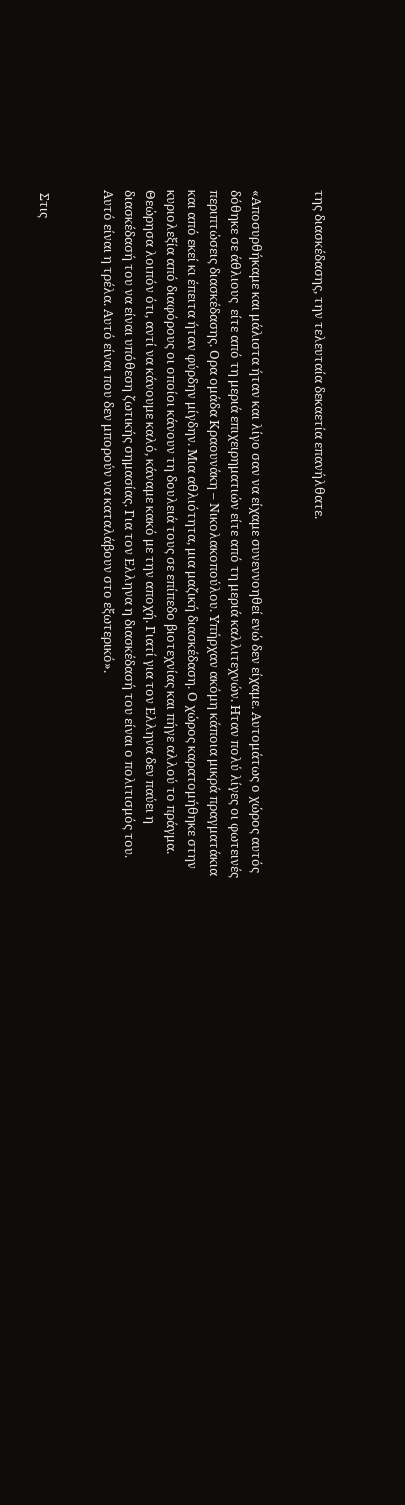της διασκέδασης, την τελευταία δεκαετία επανήλθατε.


«Αποσυρθήκαμε και μάλιστα ήταν και λίγο σαν να είχαμε συνεννοηθεί ενώ δεν είχαμε. Αυτομάτως ο χώρος αυτός δόθηκε σε άθλιους  είτε από τη μεριά επιχειρηματιών είτε από τη μεριά καλλιτεχνών. Ηταν πολύ λίγες οι φωτεινές περιπτώσεις διασκέδασης. Ορα ομάδα Κραουνάκη – Νικολακοπούλου. Υπήρχαν ακόμη κάποια μικρά πραγματάκια και από εκεί κι έπειτα ήταν φύρδην μίγδην. Μια αθλιότητα, μια μαζική διασκέδαση. Ο χώρος καρατομήθηκε στην κυριολεξία από διαφόρους οι οποίοι κάνουν τη δουλειά τους σε επίπεδο βιοτεχνίας και πήγε αλλού το πράγμα. Θεώρησα λοιπόν ότι, αντί να κάνουμε καλό, κάναμε κακό με την αποχή. Γιατί για τον Ελληνα δεν παύει η διασκέδασή του να είναι υπόθεση ζωτικής σημασίας. Για τον Ελληνα η διασκέδασή του είναι ο πολιτισμός του. Αυτό είναι η τρέλα. Αυτό είναι που δεν μπορούν να καταλάβουν στο εξωτερικό».


 Στις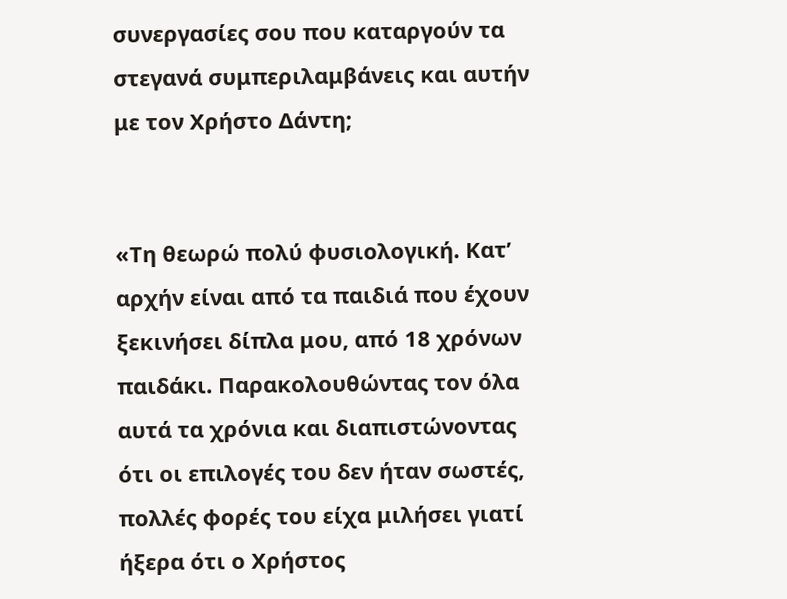συνεργασίες σου που καταργούν τα στεγανά συμπεριλαμβάνεις και αυτήν με τον Χρήστο Δάντη;


«Τη θεωρώ πολύ φυσιολογική. Κατ’ αρχήν είναι από τα παιδιά που έχουν ξεκινήσει δίπλα μου, από 18 χρόνων παιδάκι. Παρακολουθώντας τον όλα αυτά τα χρόνια και διαπιστώνοντας ότι οι επιλογές του δεν ήταν σωστές, πολλές φορές του είχα μιλήσει γιατί ήξερα ότι ο Χρήστος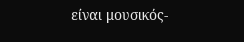είναι μουσικός-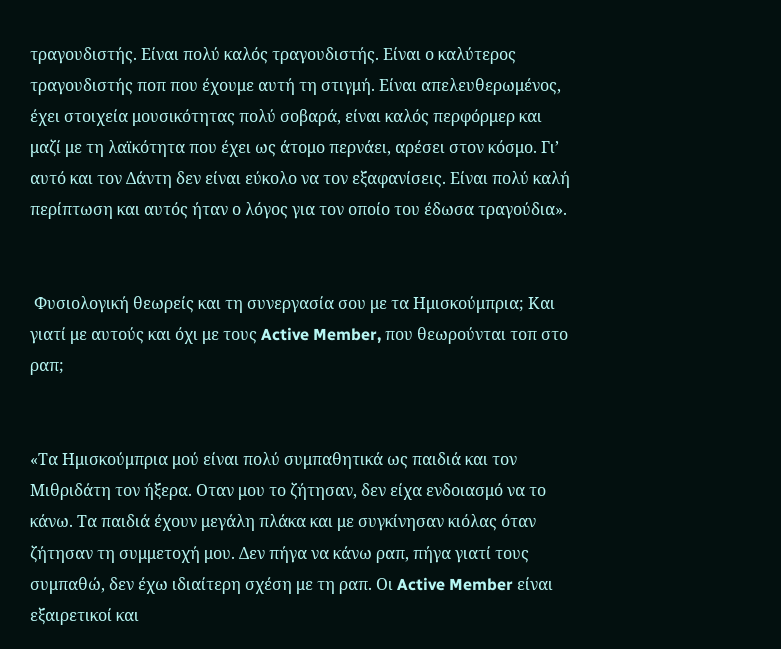τραγουδιστής. Είναι πολύ καλός τραγουδιστής. Είναι ο καλύτερος τραγουδιστής ποπ που έχουμε αυτή τη στιγμή. Είναι απελευθερωμένος, έχει στοιχεία μουσικότητας πολύ σοβαρά, είναι καλός περφόρμερ και μαζί με τη λαϊκότητα που έχει ως άτομο περνάει, αρέσει στον κόσμο. Γι’ αυτό και τον Δάντη δεν είναι εύκολο να τον εξαφανίσεις. Είναι πολύ καλή περίπτωση και αυτός ήταν ο λόγος για τον οποίο του έδωσα τραγούδια».


 Φυσιολογική θεωρείς και τη συνεργασία σου με τα Ημισκούμπρια; Και γιατί με αυτούς και όχι με τους Active Member, που θεωρούνται τοπ στο ραπ;


«Τα Ημισκούμπρια μού είναι πολύ συμπαθητικά ως παιδιά και τον Μιθριδάτη τον ήξερα. Οταν μου το ζήτησαν, δεν είχα ενδοιασμό να το κάνω. Τα παιδιά έχουν μεγάλη πλάκα και με συγκίνησαν κιόλας όταν ζήτησαν τη συμμετοχή μου. Δεν πήγα να κάνω ραπ, πήγα γιατί τους συμπαθώ, δεν έχω ιδιαίτερη σχέση με τη ραπ. Οι Active Member είναι εξαιρετικοί και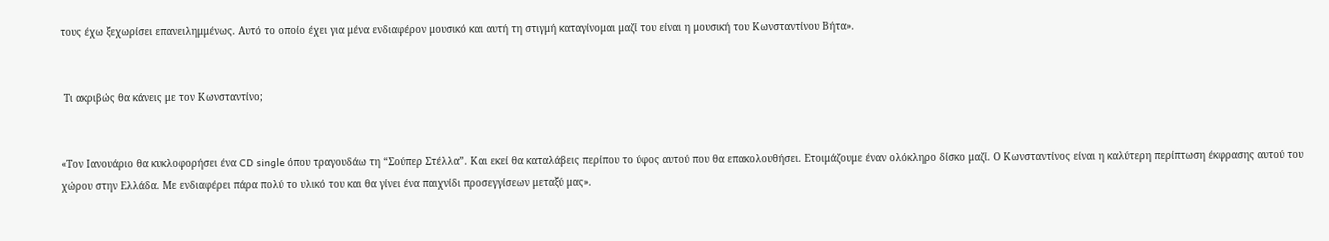τους έχω ξεχωρίσει επανειλημμένως. Αυτό το οποίο έχει για μένα ενδιαφέρον μουσικό και αυτή τη στιγμή καταγίνομαι μαζί του είναι η μουσική του Κωνσταντίνου Βήτα».


 Τι ακριβώς θα κάνεις με τον Κωνσταντίνο;


«Τον Ιανουάριο θα κυκλοφορήσει ένα CD single όπου τραγουδάω τη “Σούπερ Στέλλα”. Και εκεί θα καταλάβεις περίπου το ύφος αυτού που θα επακολουθήσει. Ετοιμάζουμε έναν ολόκληρο δίσκο μαζί. Ο Κωνσταντίνος είναι η καλύτερη περίπτωση έκφρασης αυτού του χώρου στην Ελλάδα. Με ενδιαφέρει πάρα πολύ το υλικό του και θα γίνει ένα παιχνίδι προσεγγίσεων μεταξύ μας».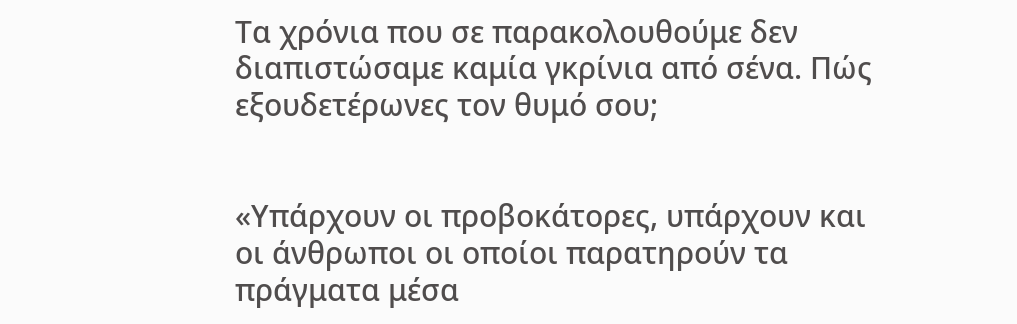Τα χρόνια που σε παρακολουθούμε δεν διαπιστώσαμε καμία γκρίνια από σένα. Πώς εξουδετέρωνες τον θυμό σου;


«Υπάρχουν οι προβοκάτορες, υπάρχουν και οι άνθρωποι οι οποίοι παρατηρούν τα πράγματα μέσα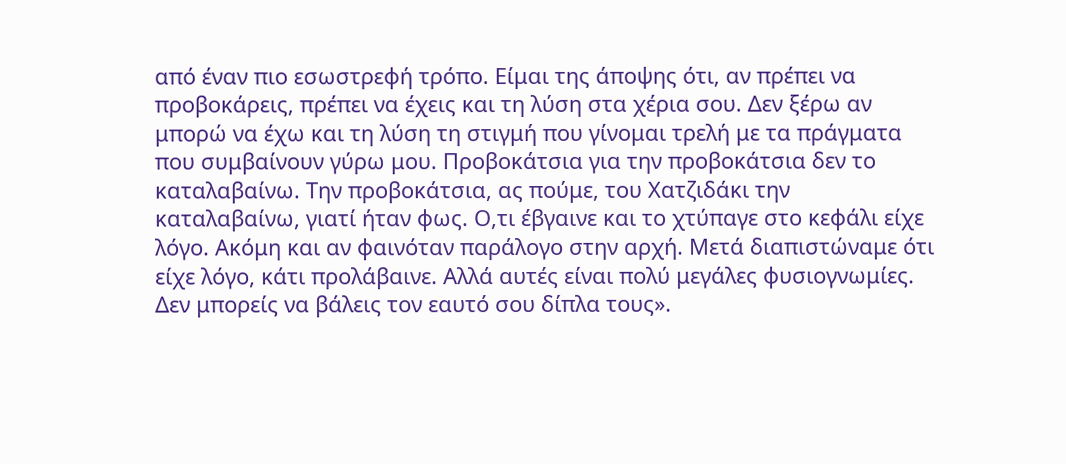από έναν πιο εσωστρεφή τρόπο. Είμαι της άποψης ότι, αν πρέπει να προβοκάρεις, πρέπει να έχεις και τη λύση στα χέρια σου. Δεν ξέρω αν μπορώ να έχω και τη λύση τη στιγμή που γίνομαι τρελή με τα πράγματα που συμβαίνουν γύρω μου. Προβοκάτσια για την προβοκάτσια δεν το καταλαβαίνω. Την προβοκάτσια, ας πούμε, του Χατζιδάκι την καταλαβαίνω, γιατί ήταν φως. Ο,τι έβγαινε και το χτύπαγε στο κεφάλι είχε λόγο. Ακόμη και αν φαινόταν παράλογο στην αρχή. Μετά διαπιστώναμε ότι είχε λόγο, κάτι προλάβαινε. Αλλά αυτές είναι πολύ μεγάλες φυσιογνωμίες. Δεν μπορείς να βάλεις τον εαυτό σου δίπλα τους».